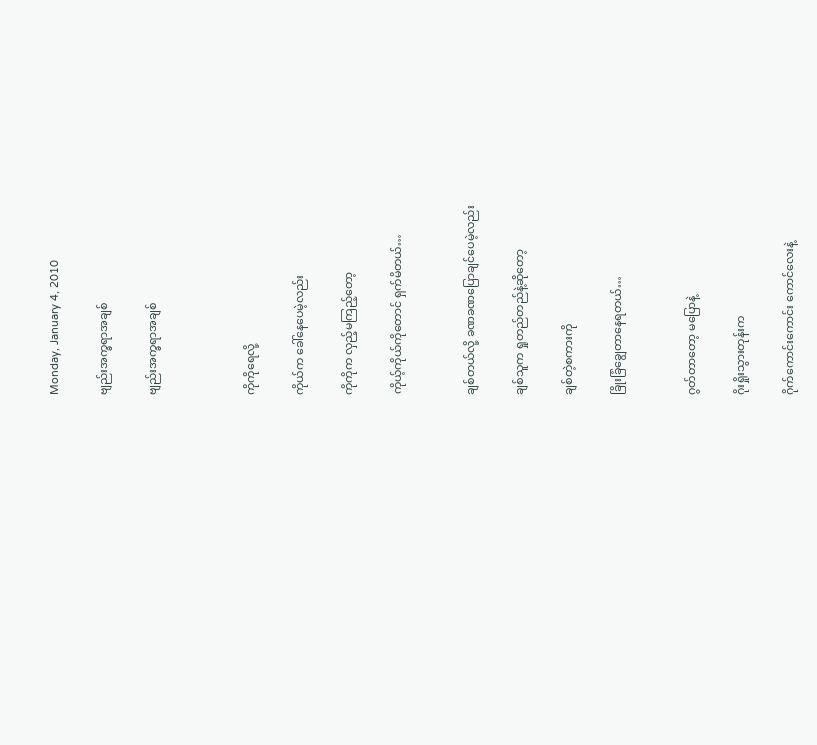Monday, January 4, 2010

ဗျည်းအက္ခရာအချစ်

ဗျည်းအက္ခရာအချစ်



ကိုကိုရေလို့

ကိုယ်က ခေါ်နေပေမဲ့လည်း

ကိုကိုက လှည့်မကြည့်တော့

ကိုယ့်ကိုယ်ကိုတောင် ရှက်မိတယ်…


ချစ်တယ်လို့ ခဏခဏပြောချင်ပေမဲ့လည်း

ချစ်သူက ရှုတည်တည်နဲ့ဆိုတော့

ချစ်တဲ့စကားကို

ခြိုးခြံချွေတာနေရတယ်…


ဂွတ်တာတော့ မပြောနဲ့

ဂိုးရှိုးသွားတုန်းက

ဂိုက်ကောင်းကောင်း ကောင်လေးနဲ့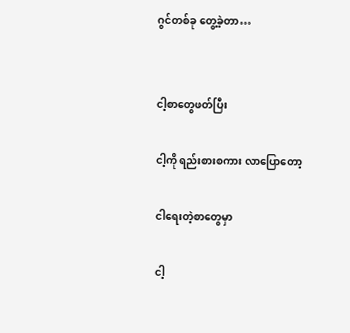ဂွင်တစ်ခု တွေ့ခဲ့တာ…


ငါ့စာတွေဖတ်ပြီး

ငါ့ကို ရည်းစားစကား လာပြောတော့

ငါရေးတဲ့စာတွေမှာ

ငါ့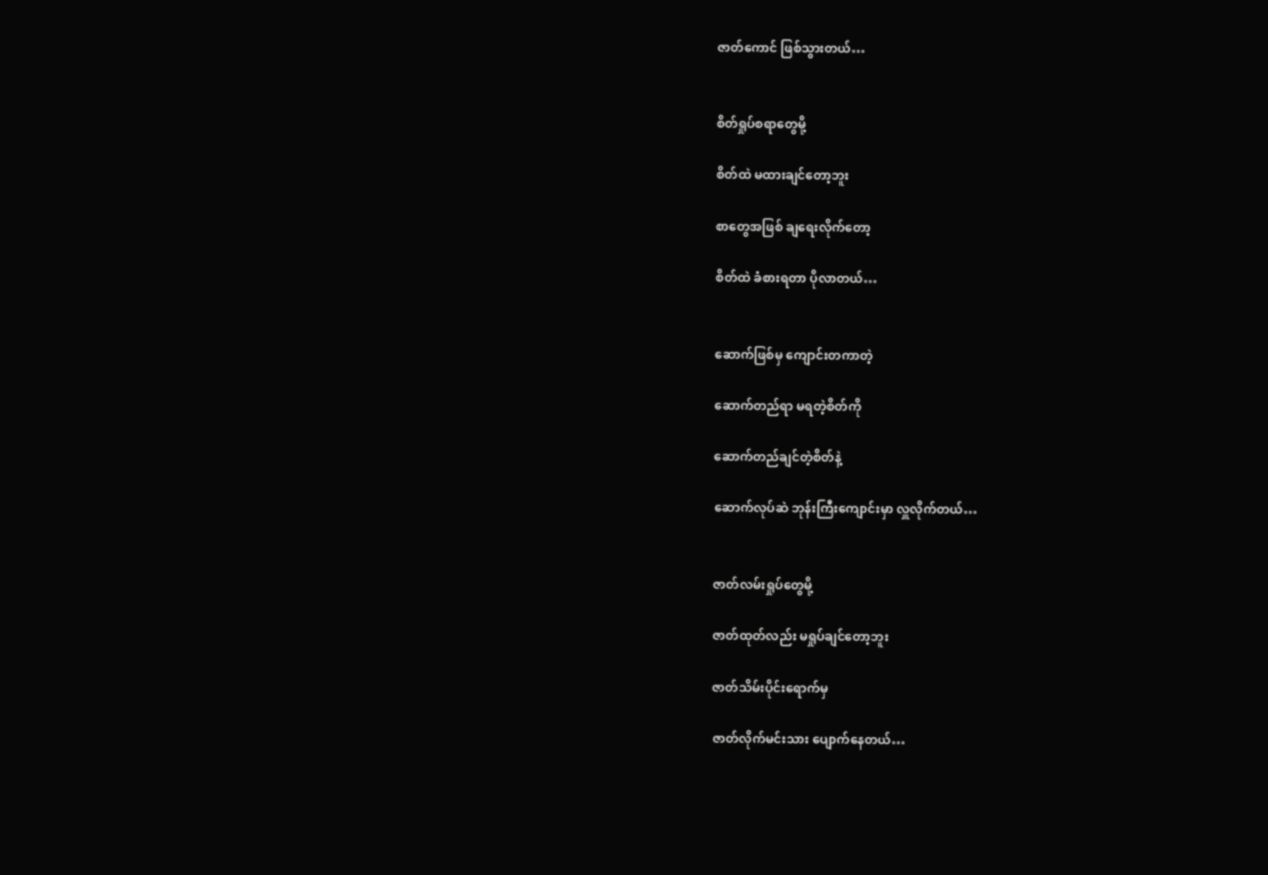ဇာတ်ကောင် ဖြစ်သွားတယ်…


စိတ်ရှုပ်စရာတွေမို့

စိတ်ထဲ မထားချင်တော့ဘူး

စာတွေအဖြစ် ချရေးလိုက်တော့

စိတ်ထဲ ခံစားရတာ ပိုလာတယ်…


ဆောက်ဖြစ်မှ ကျောင်းတကာတဲ့

ဆောက်တည်ရာ မရတဲ့စိတ်ကို

ဆောက်တည်ချင်တဲ့စိတ်နဲ့

ဆောက်လုပ်ဆဲ ဘုန်းကြီးကျောင်းမှာ လှူလိုက်တယ်…


ဇာတ်လမ်းရှုပ်တွေမို့

ဇာတ်ထုတ်လည်း မရှုပ်ချင်တော့ဘူး

ဇာတ်သိမ်းပိုင်းရောက်မှ

ဇာတ်လိုက်မင်းသား ပျောက်နေတယ်…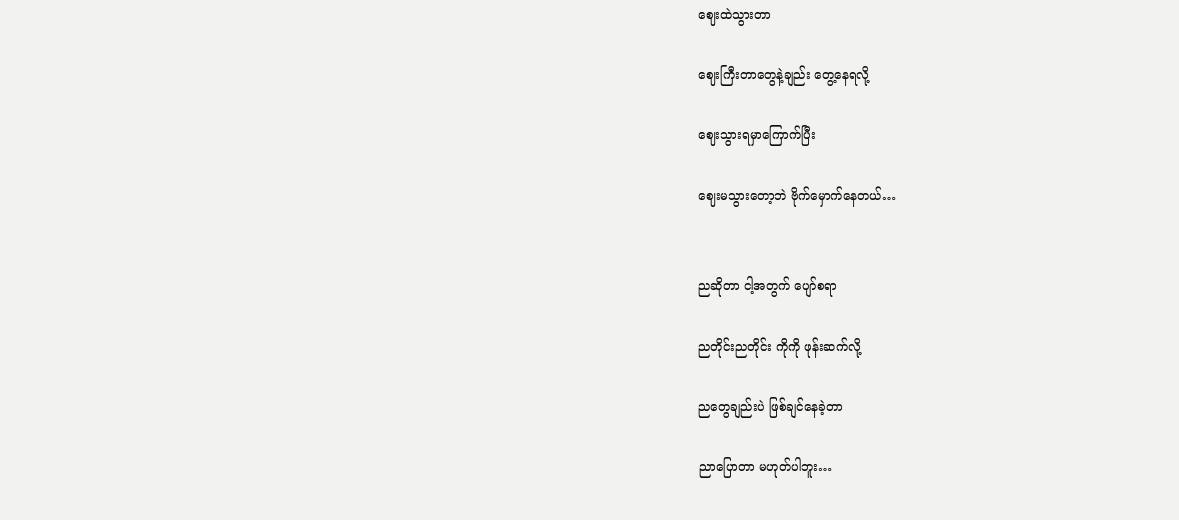ဈေးထဲသွားတာ

ဈေးကြီးတာတွေနဲ့ချည်း တွေ့နေရလို့

ဈေးသွားရမှာကြောက်ပြီး

ဈေးမသွားတော့ဘဲ ဗိုက်မှောက်နေတယ်…


ညဆိုတာ ငါ့အတွက် ပျော်စရာ

ညတိုင်းညတိုင်း ကိုကို ဖုန်းဆက်လို့

ညတွေချည်းပဲ ဖြစ်ချင်နေခဲ့တာ

ညာပြောတာ မဟုတ်ပါဘူး…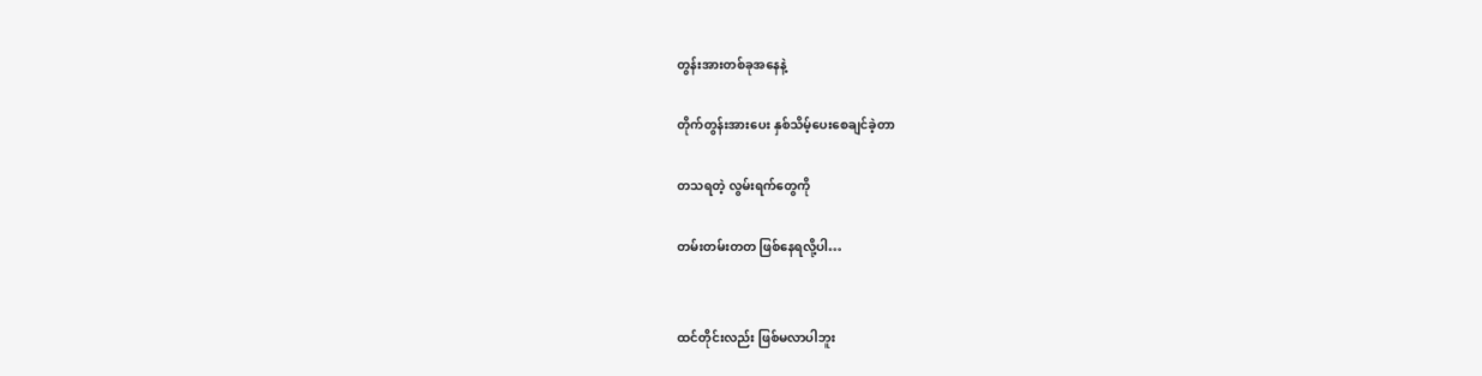တွန်းအားတစ်ခုအနေနဲ့

တိုက်တွန်းအားပေး နှစ်သိမ့်ပေးစေချင်ခဲ့တာ

တသရတဲ့ လွမ်းရက်တွေကို

တမ်းတမ်းတတ ဖြစ်နေရလို့ပါ…


ထင်တိုင်းလည်း ဖြစ်မလာပါဘူး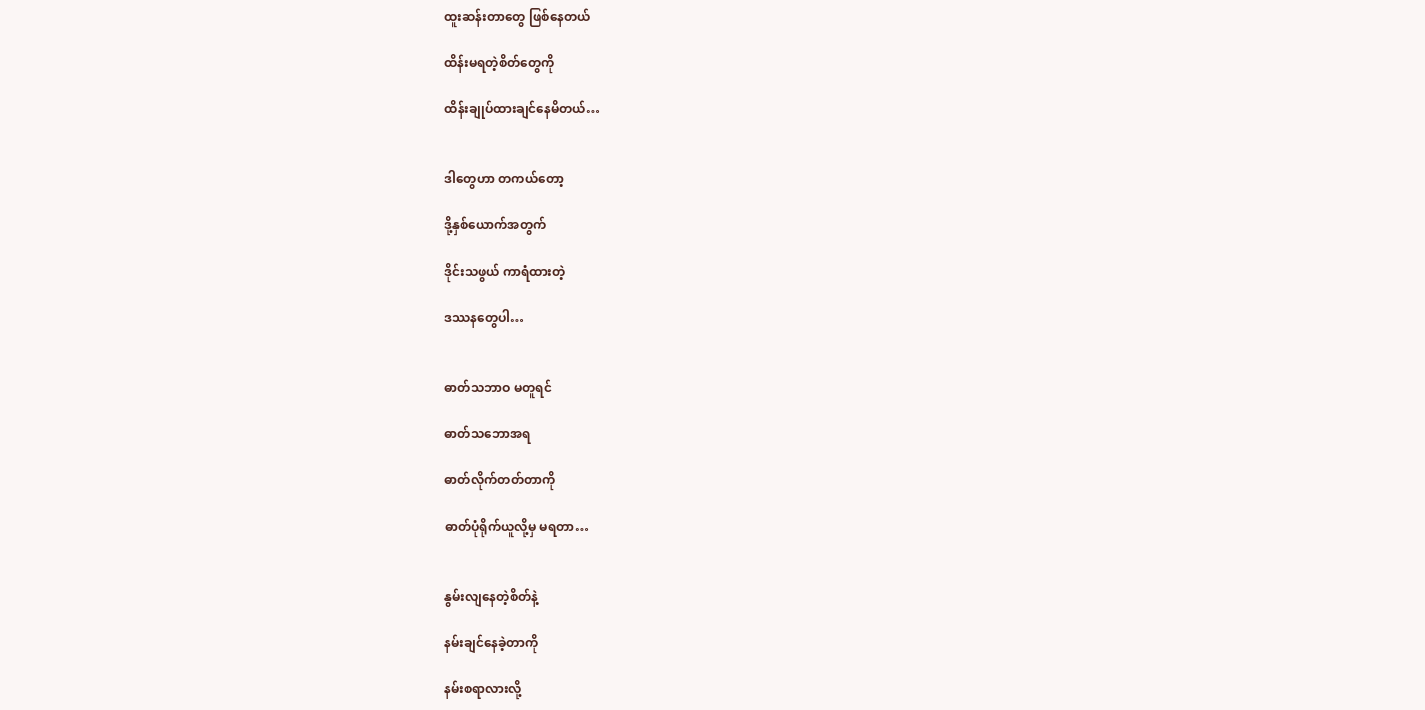ထူးဆန်းတာတွေ ဖြစ်နေတယ်

ထိန်းမရတဲ့စိတ်တွေကို

ထိန်းချုပ်ထားချင်နေမိတယ်…


ဒါတွေဟာ တကယ်တော့

ဒို့နှစ်ယောက်အတွက်

ဒိုင်းသဖွယ် ကာရံထားတဲ့

ဒဿနတွေပါ…


ဓာတ်သဘာဝ မတူရင်

ဓာတ်သဘောအရ

ဓာတ်လိုက်တတ်တာကို

ဓာတ်ပုံရိုက်ယူလို့မှ မရတာ…


နွမ်းလျနေတဲ့စိတ်နဲ့

နမ်းချင်နေခဲ့တာကို

နမ်းစရာလားလို့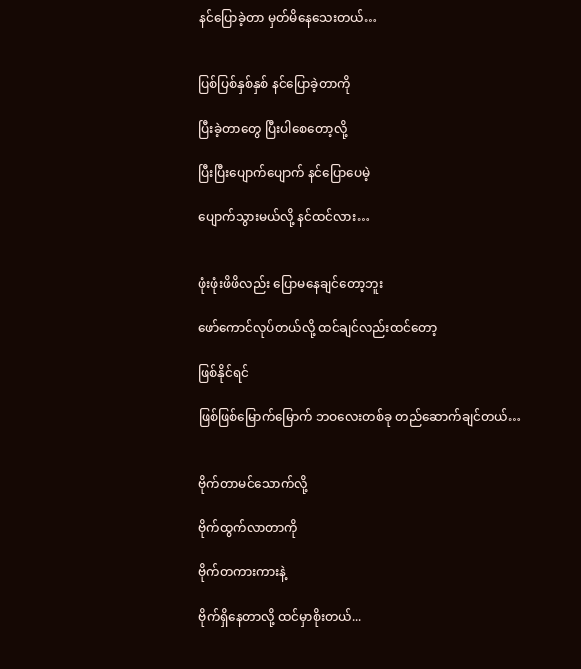နင်ပြောခဲ့တာ မှတ်မိနေသေးတယ်…


ပြစ်ပြစ်နှစ်နှစ် နင်ပြောခဲ့တာကို

ပြီးခဲ့တာတွေ ပြီးပါစေတော့လို့

ပြီးပြီးပျောက်ပျောက် နင်ပြောပေမဲ့

ပျောက်သွားမယ်လို့ နင်ထင်လား…


ဖုံးဖုံးဖိဖိလည်း ပြောမနေချင်တော့ဘူး

ဖော်ကောင်လုပ်တယ်လို့ ထင်ချင်လည်းထင်တော့

ဖြစ်နိုင်ရင်

ဖြစ်ဖြစ်မြောက်မြောက် ဘဝလေးတစ်ခု တည်ဆောက်ချင်တယ်…


ဗိုက်တာမင်သောက်လို့

ဗိုက်ထွက်လာတာကို

ဗိုက်တကားကားနဲ့

ဗိုက်ရှိနေတာလို့ ထင်မှာစိုးတယ်...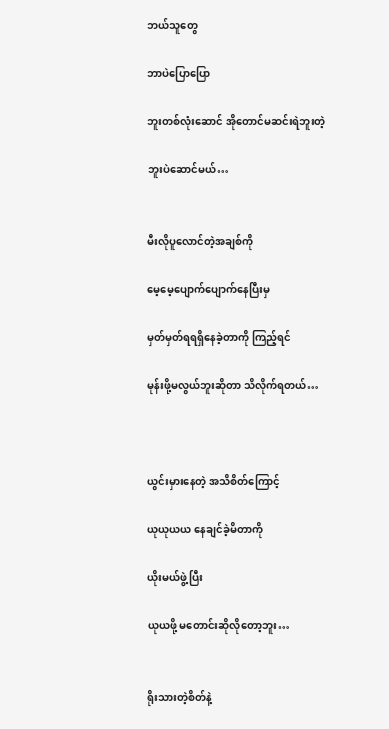ဘယ်သူတွေ

ဘာပဲပြောပြော

ဘူးတစ်လုံးဆောင် အိုတောင်မဆင်းရဲဘူးတဲ့

ဘူးပဲဆောင်မယ်…


မီးလိုပူလောင်တဲ့အချစ်ကို

မေ့မေ့ပျောက်ပျောက်နေပြီးမှ

မှတ်မှတ်ရရရှိနေခဲ့တာကို ကြည့်ရင်

မုန်းဖို့မလွယ်ဘူးဆိုတာ သိလိုက်ရတယ်…



ယွင်းမှားနေတဲ့ အသိစိတ်ကြောင့်

ယုယုယယ နေချင်ခဲ့မိတာကို

ယိုးမယ်ဖွဲ့ပြီး

ယုယဖို့ မတောင်းဆိုလိုတော့ဘူး…


ရိုးသားတဲ့စိတ်နဲ့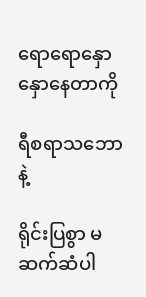ရောရောနှောနှောနေတာကို

ရီစရာသဘောနဲ့

ရိုင်းပြစွာ မဆက်ဆံပါ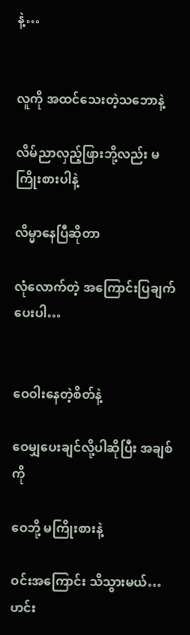နဲ့…


လူကို အထင်သေးတဲ့သဘောနဲ့

လိမ်ညာလှည့်ဖြားဘို့လည်း မကြိုးစားပါနဲ့

လိမ္မာနေပြီဆိုတာ

လုံလောက်တဲ့ အကြောင်းပြချက်ပေးပါ…


ဝေဝါးနေတဲ့စိတ်နဲ့

ဝေမျှပေးချင်လို့ပါဆိုပြီး အချစ်ကို

ဝေဘို့ မကြိုးစားနဲ့

ဝင်းအကြောင်း သိသွားမယ်…ဟင်း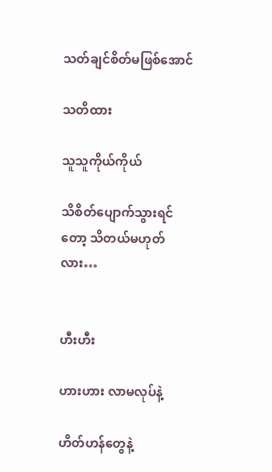သတ်ချင်စိတ်မဖြစ်အောင်

သတိထား

သူသူကိုယ်ကိုယ်

သိစိတ်ပျောက်သွားရင်တော့ သိတယ်မဟုတ်လား…


ဟီးဟီး

ဟားဟား လာမလုပ်နဲ့

ဟိတ်ဟန်တွေနဲ့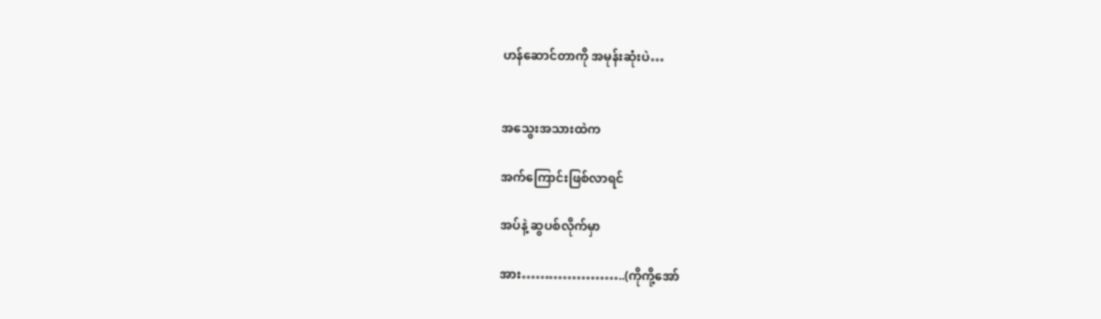ဟန်ဆောင်တာကို အမုန်းဆုံးပဲ…


အသွေးအသားထဲက

အက်ကြောင်းဖြစ်လာရင်

အပ်နဲ့ ဆွပစ်လိုက်မှာ

အား…………………..(ကိုကို့အော်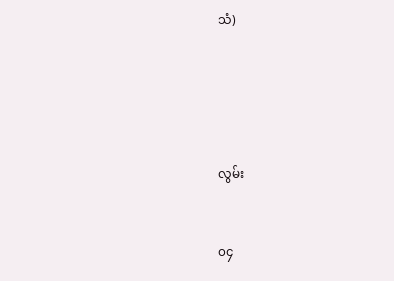သံ)





လွမ်း


၀၄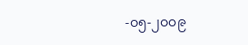-၀၅-၂၀၀၉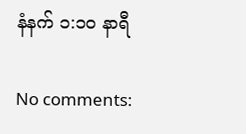နံနက် ၁:၁၀ နာရီ

No comments: